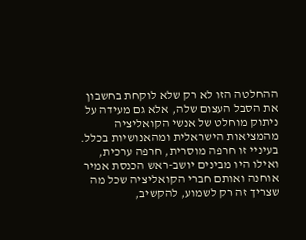ההחלטה הזו לא רק שלא לוקחת בחשבון את הסבל העצום שלה, אלא גם מעידה על ניתוק מוחלט של אנשי הקואליציה מהמציאות הישראלית ומהאנושיות בכלל. בעיניי זו חרפה מוסרית, חרפה ערכית, ואילו היו מבינים יושב-ראש הכנסת אמיר אוחנה ואותם חברי הקואליציה שכל מה שצריך זה רק לשמוע, להקשיב,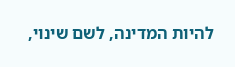להיות המדינה, לשם שינוי,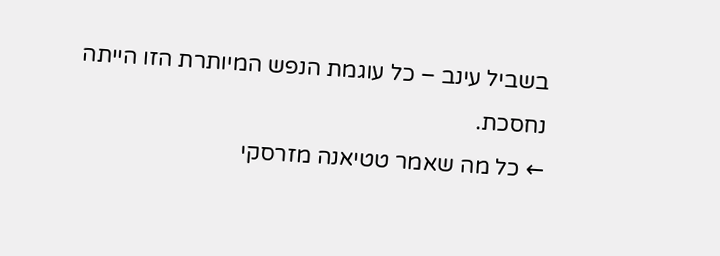בשביל עינב – כל עוגמת הנפש המיותרת הזו הייתה נחסכת.
← כל מה שאמר טטיאנה מזרסקי